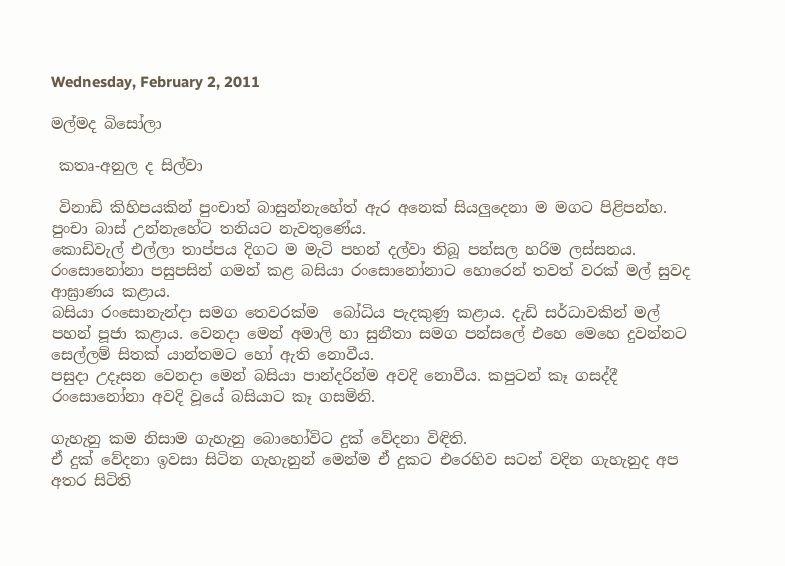Wednesday, February 2, 2011

මල්මද බිසෝලා

 කතෘ-අනුල ද සිල්වා

 විනාඩි කිහිපයකින් පුංචාත් බාසුන්නැහේත් ඇර අනෙක් සියලුදෙනා ම මගට පිළිපන්හ. පුංචා බාස් උන්නැහේට තනියට නැවතුණේය.
කොඩිවැල් එල්ලා තාප්පය දිගට ම මැටි පහන් දල්වා තිබූ පන්සල හරිම ලස්සනය. රංසොනෝනා පසුපසින් ගමන් කළ බසියා රංසොනෝනාට හොරෙන් තවත් වරක් මල් සුවද ආඝ්‍රාණය කළාය.
බසියා රංසොනැන්දා සමග තෙවරක්ම  බෝධිය පැදකුණු කළාය. දැඩි සර්ධාවකින් මල් පහන් පූජා කළාය. වෙනදා මෙන් අමාලි හා සුනීතා සමග පන්සලේ එහෙ මෙහෙ දුවන්නට සෙල්ලම් සිතක් යාන්තමට හෝ ඇති නොවීය.
පසුදා උදෑසන වෙනදා මෙන් බසියා පාන්දරින්ම අවදි නොවීය. කපුටන් කෑ ගසද්දී රංසොනෝනා අවදි වූයේ බසියාට කෑ ගසමිනි.

ගැහැනු කම නිසාම ගැහැනු බොහෝවිට දුක් වේදනා විඳිති.
ඒ දුක් වේදනා ඉවසා සිටින ගැහැනුන් මෙන්ම ඒ දුකට එරෙහිව සටන් වදින ගැහැනුද අප අතර සිටිති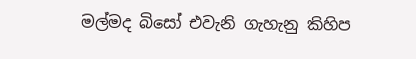මල්මද බිසෝ එවැනි ගැහැනු කිහිප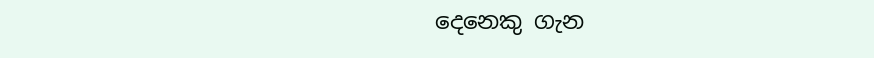දෙනෙකු ගැන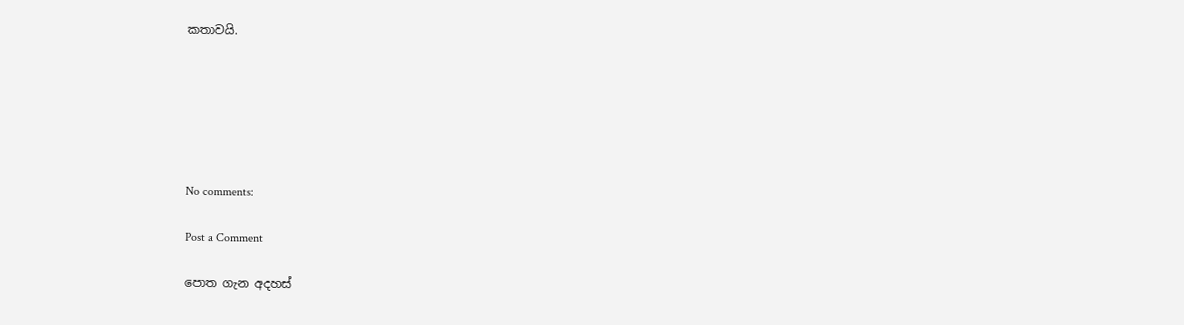කතාවයි.






No comments:

Post a Comment

පොත ගැන අදහස්